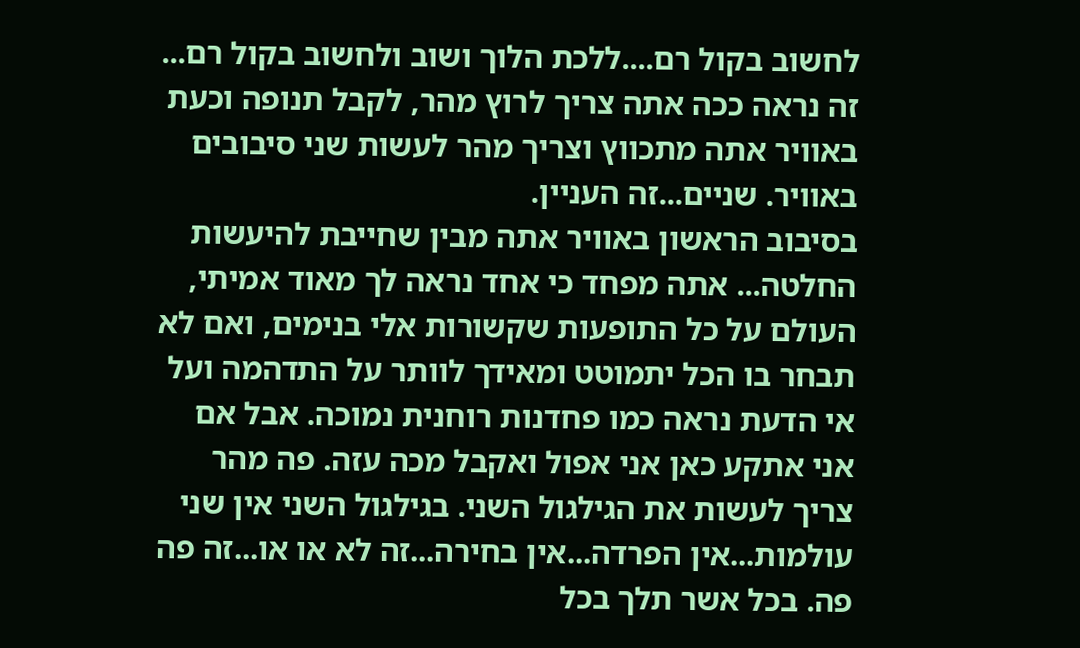לחשוב בקול רם....ללכת הלוך ושוב ולחשוב בקול רם... זה נראה ככה אתה צריך לרוץ מהר, לקבל תנופה וכעת באוויר אתה מתכווץ וצריך מהר לעשות שני סיבובים באוויר. שניים...זה העניין.
בסיבוב הראשון באוויר אתה מבין שחייבת להיעשות החלטה... אתה מפחד כי אחד נראה לך מאוד אמיתי, העולם על כל התופעות שקשורות אלי בנימים, ואם לא תבחר בו הכל יתמוטט ומאידך לוותר על התדהמה ועל אי הדעת נראה כמו פחדנות רוחנית נמוכה. אבל אם אני אתקע כאן אני אפול ואקבל מכה עזה. פה מהר צריך לעשות את הגילגול השני. בגילגול השני אין שני עולמות...אין הפרדה...אין בחירה...זה לא או או...זה פה פה. בכל אשר תלך בכל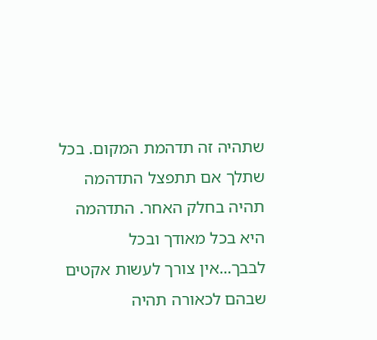שתהיה זה תדהמת המקום. בכל שתלך אם תתפצל התדהמה תהיה בחלק האחר. התדהמה היא בכל מאודך ובכל לבבך...אין צורך לעשות אקטים שבהם לכאורה תהיה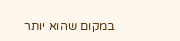במקום שהוא יותר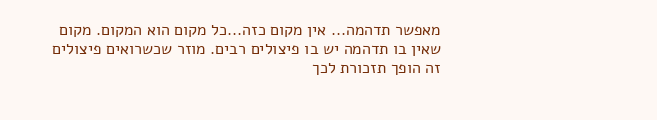מאפשר תדהמה... אין מקום כזה...כל מקום הוא המקום. מקום שאין בו תדהמה יש בו פיצולים רבים. מוזר שכשרואים פיצולים זה הופך תזכורת לכך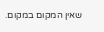שאין המקום במקום.